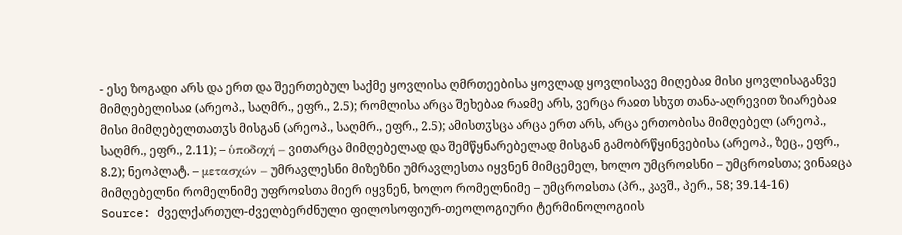- ესე ზოგადი არს და ერთ და შეერთებულ საქმე ყოვლისა ღმრთეებისა ყოვლად ყოვლისავე მიღებაჲ მისი ყოვლისაგანვე მიმღებელისაჲ (არეოპ., საღმრ., ეფრ., 2.5); რომლისა არცა შეხებაჲ რაჲმე არს, ვერცა რაჲთ სხჳთ თანა-აღრევით ზიარებაჲ მისი მიმღებელთათჳს მისგან (არეოპ., საღმრ., ეფრ., 2.5); ამისთჳსცა არცა ერთ არს, არცა ერთობისა მიმღებელ (არეოპ., საღმრ., ეფრ., 2.11); – ὑποδοχή – ვითარცა მიმღებელად და შემწყნარებელად მისგან გამობრწყინვებისა (არეოპ., ზეც., ეფრ., 8.2); ნეოპლატ. – μετασχών – უმრავლესნი მიზეზნი უმრავლესთა იყვნენ მიმცემელ, ხოლო უმცროჲსნი – უმცროჲსთა; ვინაჲცა მიმღებელნი რომელნიმე უფროჲსთა მიერ იყვნენ, ხოლო რომელნიმე – უმცროჲსთა (პრ., კავშ., პერ., 58; 39.14-16)
Source: ძველქართულ-ძველბერძნული ფილოსოფიურ-თეოლოგიური ტერმინოლოგიის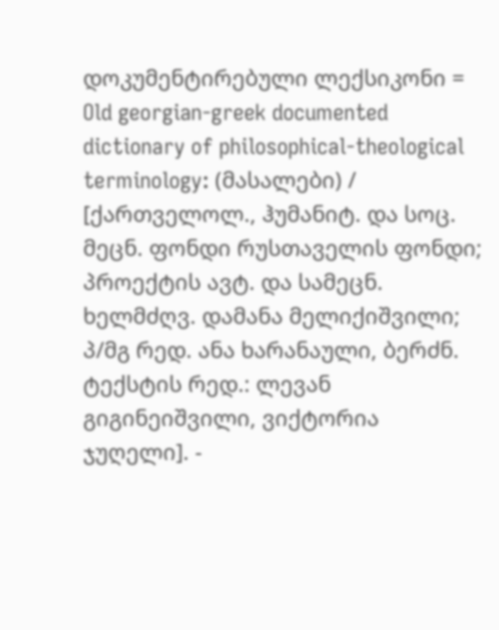დოკუმენტირებული ლექსიკონი = Old georgian-greek documented dictionary of philosophical-theological terminology: (მასალები) / [ქართველოლ., ჰუმანიტ. და სოც. მეცნ. ფონდი რუსთაველის ფონდი; პროექტის ავტ. და სამეცნ. ხელმძღვ. დამანა მელიქიშვილი; პ/მგ რედ. ანა ხარანაული, ბერძნ. ტექსტის რედ.: ლევან გიგინეიშვილი, ვიქტორია ჯუღელი]. -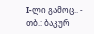I-ლი გამოც.. - თბ.: ბაკურ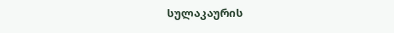სულაკაურის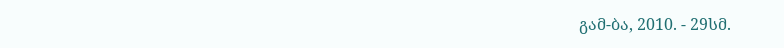გამ-ბა, 2010. - 29სმ.